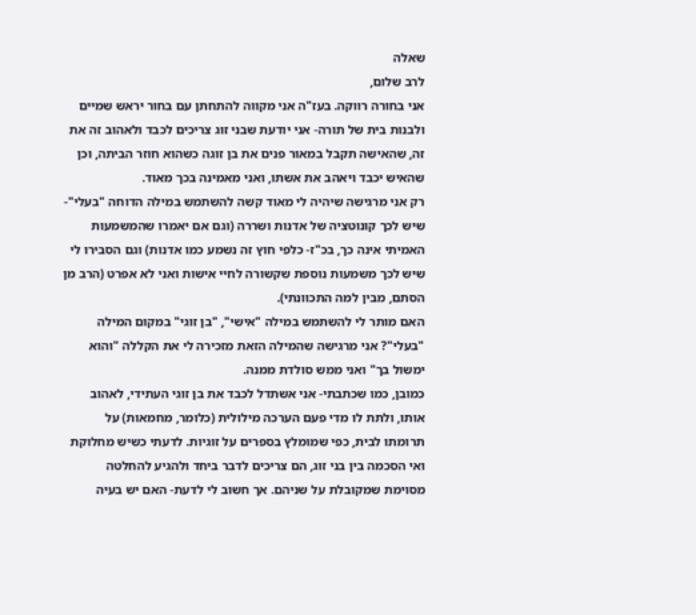שאלה
לרב שלום,
אני בחורה רווקה. בעז"ה אני מקווה להתחתן עם בחור יראש שמיים ולבנות בית של תורה- אני יודעת שבני זוג צריכים לכבד ולאהוב זה את זה, שהאישה תקבל במאור פנים את בן זוגה כשהוא חוזר הביתה, וכן שהאיש יכבד ויאהב את אשתו, ואני מאמינה בכך מאוד.
רק אני מרגישה שיהיה לי מאוד קשה להשתמש במילה הדוחה "בעלי"- שיש לכך קונוטציה של אדנות ושררה (וגם אם יאמרו שהמשמעות האמיתי אינה כך, בכ"ז- כלפי חוץ זה נשמע כמו אדנות) וגם הסבירו לי שיש לכך משמעות נוספת שקשורה לחיי אישות ואני לא אפרט (הרב מן הסתם, מבין למה התכוונתי).
האם מותר לי להשתמש במילה "אישי", "בן זוגי" במקום המילה "בעלי"? אני מרגישה שהמילה הזאת מזכירה לי את הקללה "והוא ימשול בך" ואני ממש סולדת ממנה.
כמובן, כמו שכתבתי- אני אשתדל לכבד את בן זוגי העתידי, לאהוב אותו, ולתת לו מדי פעם הערכה מילולית (כלומר, מחמאות) על תרומתו לבית, כפי שמומלץ בספרים על זוגיות. לדעתי כשיש מחלוקת ואי הסכמה בין בני זוג, הם צריכים לדבר ביחד ולהגיע להחלטה מסוימת שמקובלת על שניהם. אך חשוב לי לדעת- האם יש בעיה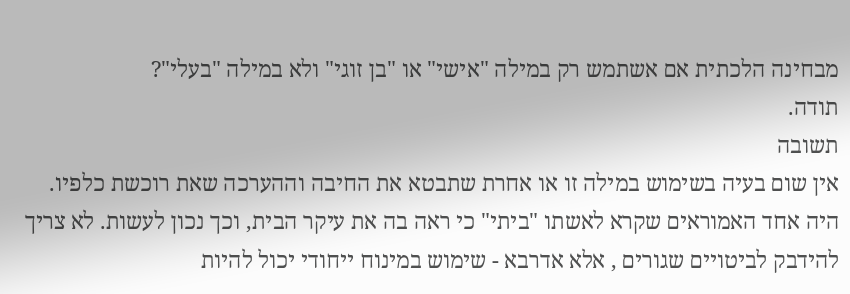מבחינה הלכתית אם אשתמש רק במילה "אישי" או "בן זוגי" ולא במילה "בעלי"?
תודה.
תשובה
אין שום בעיה בשימוש במילה זו או אחרת שתבטא את החיבה וההערכה שאת רוכשת כלפיו.
היה אחד האמוראים שקרא לאשתו "ביתי" כי ראה בה את עיקר הבית, וכך נכון לעשות. לא צריך להידבק לביטויים שגורים , אלא אדרבא - שימוש במינוח ייחודי יכול להיות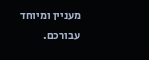מעניין ומיוחד עבורכם.